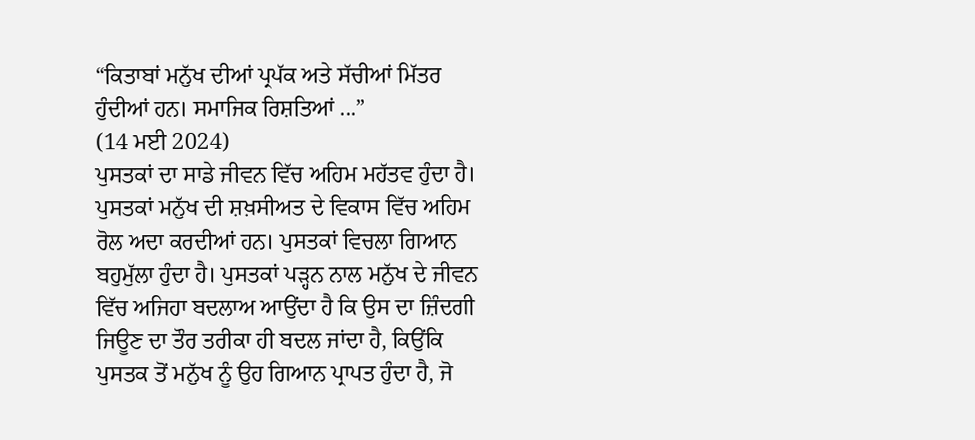“ਕਿਤਾਬਾਂ ਮਨੁੱਖ ਦੀਆਂ ਪ੍ਰਪੱਕ ਅਤੇ ਸੱਚੀਆਂ ਮਿੱਤਰ ਹੁੰਦੀਆਂ ਹਨ। ਸਮਾਜਿਕ ਰਿਸ਼ਤਿਆਂ ...”
(14 ਮਈ 2024)
ਪੁਸਤਕਾਂ ਦਾ ਸਾਡੇ ਜੀਵਨ ਵਿੱਚ ਅਹਿਮ ਮਹੱਤਵ ਹੁੰਦਾ ਹੈ। ਪੁਸਤਕਾਂ ਮਨੁੱਖ ਦੀ ਸ਼ਖ਼ਸੀਅਤ ਦੇ ਵਿਕਾਸ ਵਿੱਚ ਅਹਿਮ ਰੋਲ ਅਦਾ ਕਰਦੀਆਂ ਹਨ। ਪੁਸਤਕਾਂ ਵਿਚਲਾ ਗਿਆਨ ਬਹੁਮੁੱਲਾ ਹੁੰਦਾ ਹੈ। ਪੁਸਤਕਾਂ ਪੜ੍ਹਨ ਨਾਲ ਮਨੁੱਖ ਦੇ ਜੀਵਨ ਵਿੱਚ ਅਜਿਹਾ ਬਦਲਾਅ ਆਉਂਦਾ ਹੈ ਕਿ ਉਸ ਦਾ ਜ਼ਿੰਦਗੀ ਜਿਊਣ ਦਾ ਤੌਰ ਤਰੀਕਾ ਹੀ ਬਦਲ ਜਾਂਦਾ ਹੈ, ਕਿਉਂਕਿ ਪੁਸਤਕ ਤੋਂ ਮਨੁੱਖ ਨੂੰ ਉਹ ਗਿਆਨ ਪ੍ਰਾਪਤ ਹੁੰਦਾ ਹੈ, ਜੋ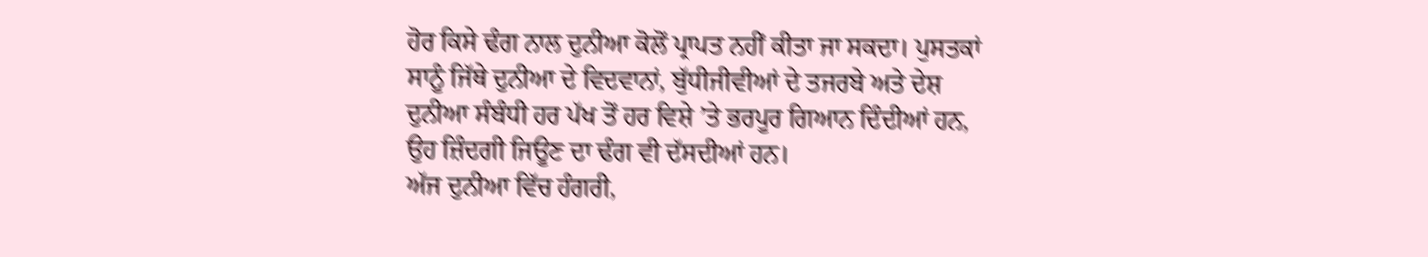ਹੋਰ ਕਿਸੇ ਢੰਗ ਨਾਲ ਦੁਨੀਆ ਕੋਲੋਂ ਪ੍ਰਾਪਤ ਨਹੀਂ ਕੀਤਾ ਜਾ ਸਕਦਾ। ਪੁਸਤਕਾਂ ਸਾਨੂੰ ਜਿੱਥੇ ਦੁਨੀਆ ਦੇ ਵਿਦਵਾਨਾਂ, ਬੁੱਧੀਜੀਵੀਆਂ ਦੇ ਤਜਰਬੇ ਅਤੇ ਦੇਸ਼ ਦੁਨੀਆ ਸੰਬੰਧੀ ਹਰ ਪੱਖ ਤੋਂ ਹਰ ਵਿਸ਼ੇ ’ਤੇ ਭਰਪੂਰ ਗਿਆਨ ਦਿੰਦੀਆਂ ਹਨ, ਉਹ ਜ਼ਿੰਦਗੀ ਜਿਊਣ ਦਾ ਢੰਗ ਵੀ ਦੱਸਦੀਆਂ ਹਨ।
ਅੱਜ ਦੁਨੀਆ ਵਿੱਚ ਹੰਗਰੀ,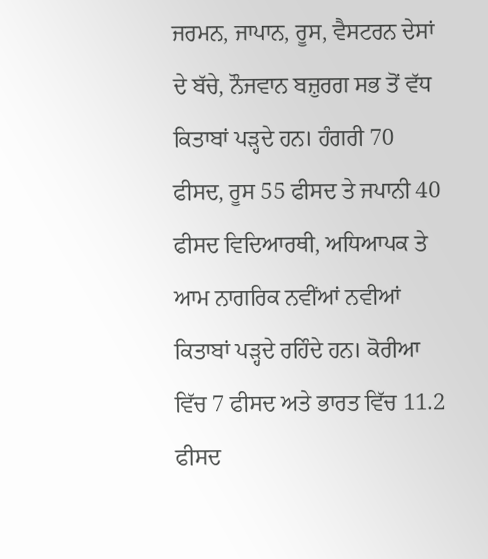ਜਰਮਨ, ਜਾਪਾਨ, ਰੂਸ, ਵੈਸਟਰਨ ਦੇਸਾਂ ਦੇ ਬੱਚੇ, ਨੌਜਵਾਨ ਬਜ਼ੁਰਗ ਸਭ ਤੋਂ ਵੱਧ ਕਿਤਾਬਾਂ ਪੜ੍ਹਦੇ ਹਨ। ਹੰਗਰੀ 70 ਫੀਸਦ, ਰੂਸ 55 ਫੀਸਦ ਤੇ ਜਪਾਨੀ 40 ਫੀਸਦ ਵਿਦਿਆਰਥੀ, ਅਧਿਆਪਕ ਤੇ ਆਮ ਨਾਗਰਿਕ ਨਵੀਂਆਂ ਨਵੀਆਂ ਕਿਤਾਬਾਂ ਪੜ੍ਹਦੇ ਰਹਿੰਦੇ ਹਨ। ਕੋਰੀਆ ਵਿੱਚ 7 ਫੀਸਦ ਅਤੇ ਭਾਰਤ ਵਿੱਚ 11.2 ਫੀਸਦ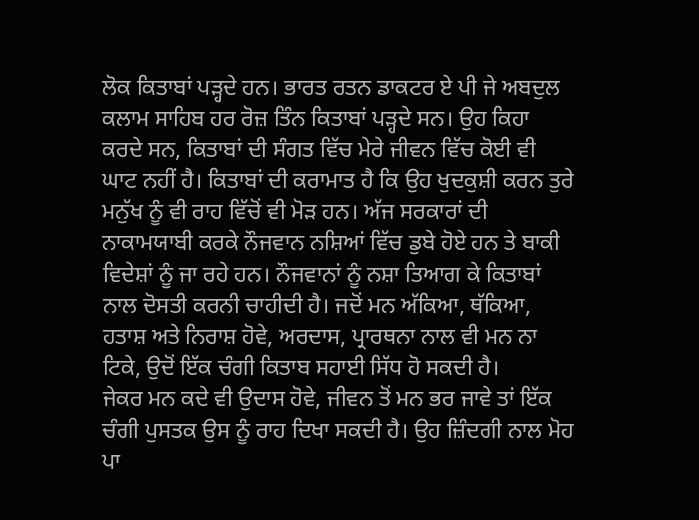ਲੋਕ ਕਿਤਾਬਾਂ ਪੜ੍ਹਦੇ ਹਨ। ਭਾਰਤ ਰਤਨ ਡਾਕਟਰ ਏ ਪੀ ਜੇ ਅਬਦੁਲ ਕਲਾਮ ਸਾਹਿਬ ਹਰ ਰੋਜ਼ ਤਿੰਨ ਕਿਤਾਬਾਂ ਪੜ੍ਹਦੇ ਸਨ। ਉਹ ਕਿਹਾ ਕਰਦੇ ਸਨ, ਕਿਤਾਬਾਂ ਦੀ ਸੰਗਤ ਵਿੱਚ ਮੇਰੇ ਜੀਵਨ ਵਿੱਚ ਕੋਈ ਵੀ ਘਾਟ ਨਹੀਂ ਹੈ। ਕਿਤਾਬਾਂ ਦੀ ਕਰਾਮਾਤ ਹੈ ਕਿ ਉਹ ਖੁਦਕੁਸ਼ੀ ਕਰਨ ਤੁਰੇ ਮਨੁੱਖ ਨੂੰ ਵੀ ਰਾਹ ਵਿੱਚੋਂ ਵੀ ਮੋੜ ਹਨ। ਅੱਜ ਸਰਕਾਰਾਂ ਦੀ ਨਾਕਾਮਯਾਬੀ ਕਰਕੇ ਨੌਜਵਾਨ ਨਸ਼ਿਆਂ ਵਿੱਚ ਡੁਬੇ ਹੋਏ ਹਨ ਤੇ ਬਾਕੀ ਵਿਦੇਸ਼ਾਂ ਨੂੰ ਜਾ ਰਹੇ ਹਨ। ਨੌਜਵਾਨਾਂ ਨੂੰ ਨਸ਼ਾ ਤਿਆਗ ਕੇ ਕਿਤਾਬਾਂ ਨਾਲ ਦੋਸਤੀ ਕਰਨੀ ਚਾਹੀਦੀ ਹੈ। ਜਦੋਂ ਮਨ ਅੱਕਿਆ, ਥੱਕਿਆ, ਹਤਾਸ਼ ਅਤੇ ਨਿਰਾਸ਼ ਹੋਵੇ, ਅਰਦਾਸ, ਪ੍ਰਾਰਥਨਾ ਨਾਲ ਵੀ ਮਨ ਨਾ ਟਿਕੇ, ਉਦੋਂ ਇੱਕ ਚੰਗੀ ਕਿਤਾਬ ਸਹਾਈ ਸਿੱਧ ਹੋ ਸਕਦੀ ਹੈ।
ਜੇਕਰ ਮਨ ਕਦੇ ਵੀ ਉਦਾਸ ਹੋਵੇ, ਜੀਵਨ ਤੋਂ ਮਨ ਭਰ ਜਾਵੇ ਤਾਂ ਇੱਕ ਚੰਗੀ ਪੁਸਤਕ ਉਸ ਨੂੰ ਰਾਹ ਦਿਖਾ ਸਕਦੀ ਹੈ। ਉਹ ਜ਼ਿੰਦਗੀ ਨਾਲ ਮੋਹ ਪਾ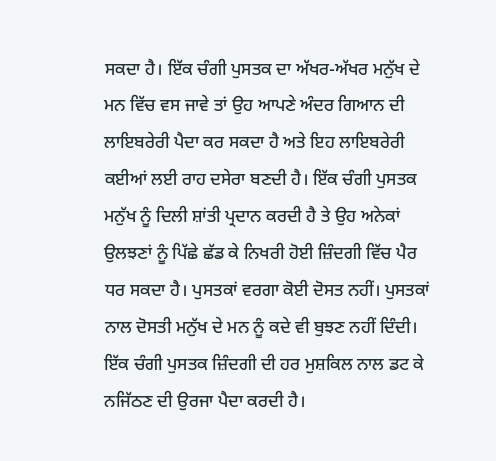ਸਕਦਾ ਹੈ। ਇੱਕ ਚੰਗੀ ਪੁਸਤਕ ਦਾ ਅੱਖਰ-ਅੱਖਰ ਮਨੁੱਖ ਦੇ ਮਨ ਵਿੱਚ ਵਸ ਜਾਵੇ ਤਾਂ ਉਹ ਆਪਣੇ ਅੰਦਰ ਗਿਆਨ ਦੀ ਲਾਇਬਰੇਰੀ ਪੈਦਾ ਕਰ ਸਕਦਾ ਹੈ ਅਤੇ ਇਹ ਲਾਇਬਰੇਰੀ ਕਈਆਂ ਲਈ ਰਾਹ ਦਸੇਰਾ ਬਣਦੀ ਹੈ। ਇੱਕ ਚੰਗੀ ਪੁਸਤਕ ਮਨੁੱਖ ਨੂੰ ਦਿਲੀ ਸ਼ਾਂਤੀ ਪ੍ਰਦਾਨ ਕਰਦੀ ਹੈ ਤੇ ਉਹ ਅਨੇਕਾਂ ਉਲਝਣਾਂ ਨੂੰ ਪਿੱਛੇ ਛੱਡ ਕੇ ਨਿਖਰੀ ਹੋਈ ਜ਼ਿੰਦਗੀ ਵਿੱਚ ਪੈਰ ਧਰ ਸਕਦਾ ਹੈ। ਪੁਸਤਕਾਂ ਵਰਗਾ ਕੋਈ ਦੋਸਤ ਨਹੀਂ। ਪੁਸਤਕਾਂ ਨਾਲ ਦੋਸਤੀ ਮਨੁੱਖ ਦੇ ਮਨ ਨੂੰ ਕਦੇ ਵੀ ਬੁਝਣ ਨਹੀਂ ਦਿੰਦੀ। ਇੱਕ ਚੰਗੀ ਪੁਸਤਕ ਜ਼ਿੰਦਗੀ ਦੀ ਹਰ ਮੁਸ਼ਕਿਲ ਨਾਲ ਡਟ ਕੇ ਨਜਿੱਠਣ ਦੀ ਉਰਜਾ ਪੈਦਾ ਕਰਦੀ ਹੈ।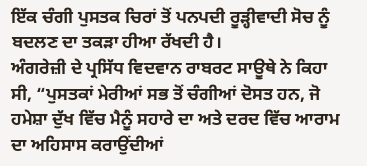ਇੱਕ ਚੰਗੀ ਪੁਸਤਕ ਚਿਰਾਂ ਤੋਂ ਪਨਪਦੀ ਰੂੜ੍ਹੀਵਾਦੀ ਸੋਚ ਨੂੰ ਬਦਲਣ ਦਾ ਤਕੜਾ ਹੀਆ ਰੱਖਦੀ ਹੈ।
ਅੰਗਰੇਜ਼ੀ ਦੇ ਪ੍ਰਸਿੱਧ ਵਿਦਵਾਨ ਰਾਬਰਟ ਸਾਊਥੇ ਨੇ ਕਿਹਾ ਸੀ, “ਪੁਸਤਕਾਂ ਮੇਰੀਆਂ ਸਭ ਤੋਂ ਚੰਗੀਆਂ ਦੋਸਤ ਹਨ, ਜੋ ਹਮੇਸ਼ਾ ਦੁੱਖ ਵਿੱਚ ਮੈਨੂੰ ਸਹਾਰੇ ਦਾ ਅਤੇ ਦਰਦ ਵਿੱਚ ਆਰਾਮ ਦਾ ਅਹਿਸਾਸ ਕਰਾਉਂਦੀਆਂ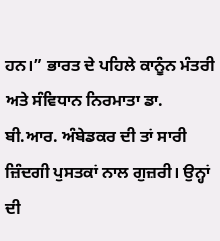ਹਨ।” ਭਾਰਤ ਦੇ ਪਹਿਲੇ ਕਾਨੂੰਨ ਮੰਤਰੀ ਅਤੇ ਸੰਵਿਧਾਨ ਨਿਰਮਾਤਾ ਡਾ. ਬੀ.ਆਰ. ਅੰਬੇਡਕਰ ਦੀ ਤਾਂ ਸਾਰੀ ਜ਼ਿੰਦਗੀ ਪੁਸਤਕਾਂ ਨਾਲ ਗੁਜ਼ਰੀ। ਉਨ੍ਹਾਂ ਦੀ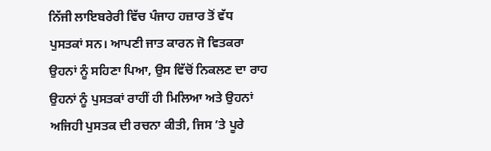ਨਿੱਜੀ ਲਾਇਬਰੇਰੀ ਵਿੱਚ ਪੰਜਾਹ ਹਜ਼ਾਰ ਤੋਂ ਵੱਧ ਪੁਸਤਕਾਂ ਸਨ। ਆਪਣੀ ਜਾਤ ਕਾਰਨ ਜੋ ਵਿਤਕਰਾ ਉਹਨਾਂ ਨੂੰ ਸਹਿਣਾ ਪਿਆ, ਉਸ ਵਿੱਚੋਂ ਨਿਕਲਣ ਦਾ ਰਾਹ ਉਹਨਾਂ ਨੂੰ ਪੁਸਤਕਾਂ ਰਾਹੀਂ ਹੀ ਮਿਲਿਆ ਅਤੇ ਉਹਨਾਂ ਅਜਿਹੀ ਪੁਸਤਕ ਦੀ ਰਚਨਾ ਕੀਤੀ, ਜਿਸ ’ਤੇ ਪੂਰੇ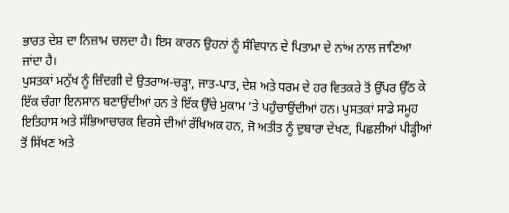ਭਾਰਤ ਦੇਸ਼ ਦਾ ਨਿਜ਼ਾਮ ਚਲਦਾ ਹੈ। ਇਸ ਕਾਰਨ ਉਹਨਾਂ ਨੂੰ ਸੰਵਿਧਾਨ ਦੇ ਪਿਤਾਮਾ ਦੇ ਨਾਂਅ ਨਾਲ ਜਾਣਿਆ ਜਾਂਦਾ ਹੈ।
ਪੁਸਤਕਾਂ ਮਨੁੱਖ ਨੂੰ ਜ਼ਿੰਦਗੀ ਦੇ ਉਤਰਾਅ-ਚੜ੍ਹਾ, ਜਾਤ-ਪਾਤ, ਦੇਸ਼ ਅਤੇ ਧਰਮ ਦੇ ਹਰ ਵਿਤਕਰੇ ਤੋਂ ਉੱਪਰ ਉੱਠ ਕੇ ਇੱਕ ਚੰਗਾ ਇਨਸਾਨ ਬਣਾਉਂਦੀਆਂ ਹਨ ਤੇ ਇੱਕ ਉੱਚੇ ਮੁਕਾਮ ’ਤੇ ਪਹੁੰਚਾਉਂਦੀਆਂ ਹਨ। ਪੁਸਤਕਾਂ ਸਾਡੇ ਸਮੂਹ ਇਤਿਹਾਸ ਅਤੇ ਸੱਭਿਆਚਾਰਕ ਵਿਰਸੇ ਦੀਆਂ ਰੱਖਿਅਕ ਹਨ, ਜੋ ਅਤੀਤ ਨੂੰ ਦੁਬਾਰਾ ਦੇਖਣ, ਪਿਛਲੀਆਂ ਪੀੜ੍ਹੀਆਂ ਤੋਂ ਸਿੱਖਣ ਅਤੇ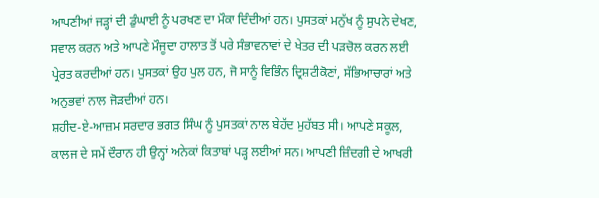ਆਪਣੀਆਂ ਜੜ੍ਹਾਂ ਦੀ ਡੁੰਘਾਈ ਨੂੰ ਪਰਖਣ ਦਾ ਮੌਕਾ ਦਿੰਦੀਆਂ ਹਨ। ਪੁਸਤਕਾਂ ਮਨੁੱਖ ਨੂੰ ਸੁਪਨੇ ਦੇਖਣ, ਸਵਾਲ ਕਰਨ ਅਤੇ ਆਪਣੇ ਮੌਜੂਦਾ ਹਾਲਾਤ ਤੋਂ ਪਰੇ ਸੰਭਾਵਨਾਵਾਂ ਦੇ ਖੇਤਰ ਦੀ ਪੜਚੋਲ ਕਰਨ ਲਈ ਪ੍ਰੇਰਤ ਕਰਦੀਆਂ ਹਨ। ਪੁਸਤਕਾਂ ਉਹ ਪੁਲ ਹਨ, ਜੋ ਸਾਨੂੰ ਵਿਭਿੰਨ ਦ੍ਰਿਸ਼ਟੀਕੋਣਾਂ, ਸੱਭਿਆਚਾਰਾਂ ਅਤੇ ਅਨੁਭਵਾਂ ਨਾਲ ਜੋੜਦੀਆਂ ਹਨ।
ਸ਼ਹੀਦ-ਏ-ਆਜ਼ਮ ਸਰਦਾਰ ਭਗਤ ਸਿੰਘ ਨੂੰ ਪੁਸਤਕਾਂ ਨਾਲ ਬੇਹੱਦ ਮੁਹੱਬਤ ਸੀ। ਆਪਣੇ ਸਕੂਲ, ਕਾਲਜ ਦੇ ਸਮੇਂ ਦੌਰਾਨ ਹੀ ਉਨ੍ਹਾਂ ਅਨੇਕਾਂ ਕਿਤਾਬਾਂ ਪੜ੍ਹ ਲਈਆਂ ਸਨ। ਆਪਣੀ ਜ਼ਿੰਦਗੀ ਦੇ ਆਖਰੀ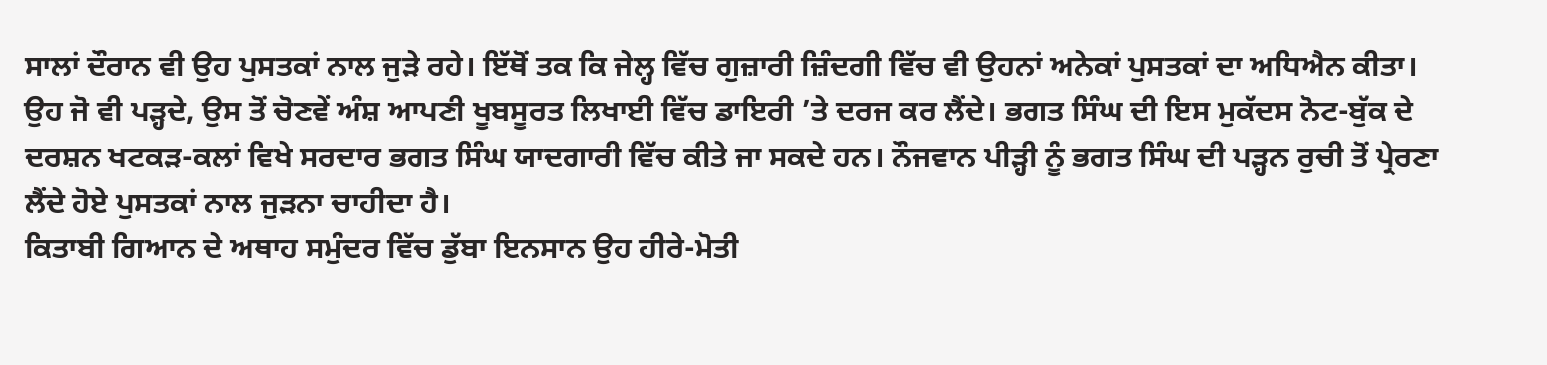ਸਾਲਾਂ ਦੌਰਾਨ ਵੀ ਉਹ ਪੁਸਤਕਾਂ ਨਾਲ ਜੁੜੇ ਰਹੇ। ਇੱਥੋਂ ਤਕ ਕਿ ਜੇਲ੍ਹ ਵਿੱਚ ਗੁਜ਼ਾਰੀ ਜ਼ਿੰਦਗੀ ਵਿੱਚ ਵੀ ਉਹਨਾਂ ਅਨੇਕਾਂ ਪੁਸਤਕਾਂ ਦਾ ਅਧਿਐਨ ਕੀਤਾ। ਉਹ ਜੋ ਵੀ ਪੜ੍ਹਦੇ, ਉਸ ਤੋਂ ਚੋਣਵੇਂ ਅੰਸ਼ ਆਪਣੀ ਖੂਬਸੂਰਤ ਲਿਖਾਈ ਵਿੱਚ ਡਾਇਰੀ ’ਤੇ ਦਰਜ ਕਰ ਲੈਂਦੇ। ਭਗਤ ਸਿੰਘ ਦੀ ਇਸ ਮੁਕੱਦਸ ਨੋਟ-ਬੁੱਕ ਦੇ ਦਰਸ਼ਨ ਖਟਕੜ-ਕਲਾਂ ਵਿਖੇ ਸਰਦਾਰ ਭਗਤ ਸਿੰਘ ਯਾਦਗਾਰੀ ਵਿੱਚ ਕੀਤੇ ਜਾ ਸਕਦੇ ਹਨ। ਨੌਜਵਾਨ ਪੀੜ੍ਹੀ ਨੂੰ ਭਗਤ ਸਿੰਘ ਦੀ ਪੜ੍ਹਨ ਰੁਚੀ ਤੋਂ ਪ੍ਰੇਰਣਾ ਲੈਂਦੇ ਹੋਏ ਪੁਸਤਕਾਂ ਨਾਲ ਜੁੜਨਾ ਚਾਹੀਦਾ ਹੈ।
ਕਿਤਾਬੀ ਗਿਆਨ ਦੇ ਅਥਾਹ ਸਮੁੰਦਰ ਵਿੱਚ ਡੁੱਬਾ ਇਨਸਾਨ ਉਹ ਹੀਰੇ-ਮੋਤੀ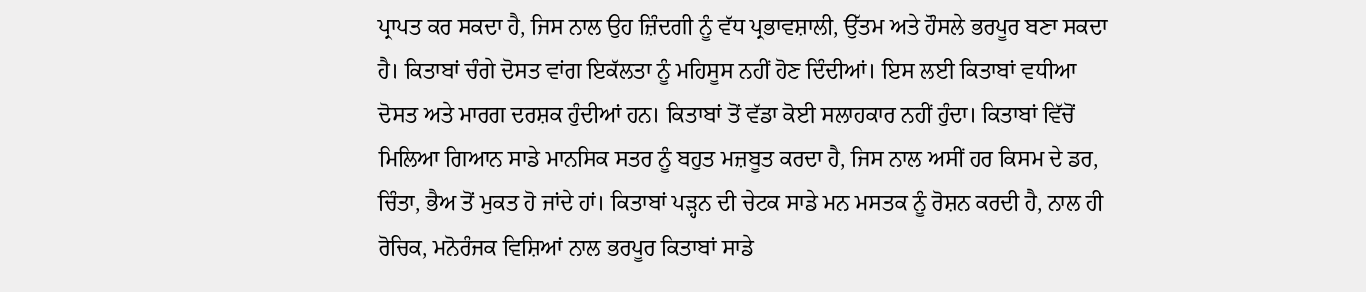ਪ੍ਰਾਪਤ ਕਰ ਸਕਦਾ ਹੈ, ਜਿਸ ਨਾਲ ਉਹ ਜ਼ਿੰਦਗੀ ਨੂੰ ਵੱਧ ਪ੍ਰਭਾਵਸ਼ਾਲੀ, ਉੱਤਮ ਅਤੇ ਹੌਸਲੇ ਭਰਪੂਰ ਬਣਾ ਸਕਦਾ ਹੈ। ਕਿਤਾਬਾਂ ਚੰਗੇ ਦੋਸਤ ਵਾਂਗ ਇਕੱਲਤਾ ਨੂੰ ਮਹਿਸੂਸ ਨਹੀਂ ਹੋਣ ਦਿੰਦੀਆਂ। ਇਸ ਲਈ ਕਿਤਾਬਾਂ ਵਧੀਆ ਦੋਸਤ ਅਤੇ ਮਾਰਗ ਦਰਸ਼ਕ ਹੁੰਦੀਆਂ ਹਨ। ਕਿਤਾਬਾਂ ਤੋਂ ਵੱਡਾ ਕੋਈ ਸਲਾਹਕਾਰ ਨਹੀਂ ਹੁੰਦਾ। ਕਿਤਾਬਾਂ ਵਿੱਚੋਂ ਮਿਲਿਆ ਗਿਆਨ ਸਾਡੇ ਮਾਨਸਿਕ ਸਤਰ ਨੂੰ ਬਹੁਤ ਮਜ਼ਬੂਤ ਕਰਦਾ ਹੈ, ਜਿਸ ਨਾਲ ਅਸੀਂ ਹਰ ਕਿਸਮ ਦੇ ਡਰ, ਚਿੰਤਾ, ਭੈਅ ਤੋਂ ਮੁਕਤ ਹੋ ਜਾਂਦੇ ਹਾਂ। ਕਿਤਾਬਾਂ ਪੜ੍ਹਨ ਦੀ ਚੇਟਕ ਸਾਡੇ ਮਨ ਮਸਤਕ ਨੂੰ ਰੋਸ਼ਨ ਕਰਦੀ ਹੈ, ਨਾਲ ਹੀ ਰੋਚਿਕ, ਮਨੋਰੰਜਕ ਵਿਸ਼ਿਆਂ ਨਾਲ ਭਰਪੂਰ ਕਿਤਾਬਾਂ ਸਾਡੇ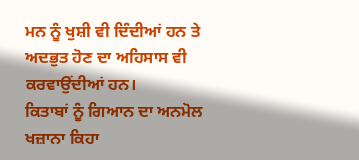ਮਨ ਨੂੰ ਖੁਸ਼ੀ ਵੀ ਦਿੰਦੀਆਂ ਹਨ ਤੇ ਅਦਭੁਤ ਹੋਣ ਦਾ ਅਹਿਸਾਸ ਵੀ ਕਰਵਾਉਂਦੀਆਂ ਹਨ।
ਕਿਤਾਬਾਂ ਨੂੰ ਗਿਆਨ ਦਾ ਅਨਮੋਲ ਖਜ਼ਾਨਾ ਕਿਹਾ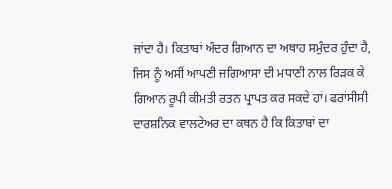ਜਾਂਦਾ ਹੈ। ਕਿਤਾਬਾਂ ਅੰਦਰ ਗਿਆਨ ਦਾ ਅਥਾਹ ਸਮੁੰਦਰ ਹੁੰਦਾ ਹੈ, ਜਿਸ ਨੂੰ ਅਸੀਂ ਆਪਣੀ ਜਗਿਆਸਾ ਦੀ ਮਧਾਣੀ ਨਾਲ ਰਿੜਕ ਕੇ ਗਿਆਨ ਰੂਪੀ ਕੀਮਤੀ ਰਤਨ ਪ੍ਰਾਪਤ ਕਰ ਸਕਦੇ ਹਾਂ। ਫਰਾਂਸੀਸੀ ਦਾਰਸ਼ਨਿਕ ਵਾਲਟੇਅਰ ਦਾ ਕਥਨ ਹੈ ਕਿ ਕਿਤਾਬਾਂ ਦਾ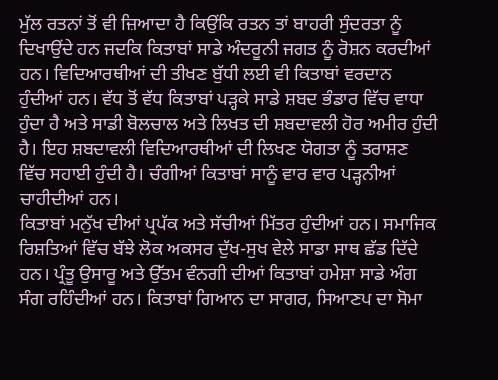ਮੁੱਲ ਰਤਨਾਂ ਤੋਂ ਵੀ ਜ਼ਿਆਦਾ ਹੈ ਕਿਉਂਕਿ ਰਤਨ ਤਾਂ ਬਾਹਰੀ ਸੁੰਦਰਤਾ ਨੂੰ ਦਿਖਾਉਂਦੇ ਹਨ ਜਦਕਿ ਕਿਤਾਬਾਂ ਸਾਡੇ ਅੰਦਰੂਨੀ ਜਗਤ ਨੂੰ ਰੋਸ਼ਨ ਕਰਦੀਆਂ ਹਨ। ਵਿਦਿਆਰਥੀਆਂ ਦੀ ਤੀਖਣ ਬੁੱਧੀ ਲਈ ਵੀ ਕਿਤਾਬਾਂ ਵਰਦਾਨ ਹੁੰਦੀਆਂ ਹਨ। ਵੱਧ ਤੋਂ ਵੱਧ ਕਿਤਾਬਾਂ ਪੜ੍ਹਕੇ ਸਾਡੇ ਸ਼ਬਦ ਭੰਡਾਰ ਵਿੱਚ ਵਾਧਾ ਹੁੰਦਾ ਹੈ ਅਤੇ ਸਾਡੀ ਬੋਲਚਾਲ ਅਤੇ ਲਿਖਤ ਦੀ ਸ਼ਬਦਾਵਲੀ ਹੋਰ ਅਮੀਰ ਹੁੰਦੀ ਹੈ। ਇਹ ਸ਼ਬਦਾਵਲੀ ਵਿਦਿਆਰਥੀਆਂ ਦੀ ਲਿਖਣ ਯੋਗਤਾ ਨੂੰ ਤਰਾਸ਼ਣ ਵਿੱਚ ਸਹਾਈ ਹੁੰਦੀ ਹੈ। ਚੰਗੀਆਂ ਕਿਤਾਬਾਂ ਸਾਨੂੰ ਵਾਰ ਵਾਰ ਪੜ੍ਹਨੀਆਂ ਚਾਹੀਦੀਆਂ ਹਨ।
ਕਿਤਾਬਾਂ ਮਨੁੱਖ ਦੀਆਂ ਪ੍ਰਪੱਕ ਅਤੇ ਸੱਚੀਆਂ ਮਿੱਤਰ ਹੁੰਦੀਆਂ ਹਨ। ਸਮਾਜਿਕ ਰਿਸ਼ਤਿਆਂ ਵਿੱਚ ਬੱਝੇ ਲੋਕ ਅਕਸਰ ਦੁੱਖ-ਸੁਖ ਵੇਲੇ ਸਾਡਾ ਸਾਥ ਛੱਡ ਦਿੱਦੇ ਹਨ। ਪ੍ਰੰਤੂ ਉਸਾਰੂ ਅਤੇ ਉੱਤਮ ਵੰਨਗੀ ਦੀਆਂ ਕਿਤਾਬਾਂ ਹਮੇਸ਼ਾ ਸਾਡੇ ਅੰਗ ਸੰਗ ਰਹਿੰਦੀਆਂ ਹਨ। ਕਿਤਾਬਾਂ ਗਿਆਨ ਦਾ ਸਾਗਰ, ਸਿਆਣਪ ਦਾ ਸੋਮਾ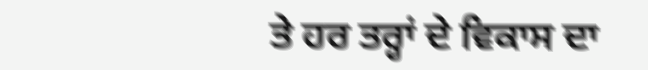ਤੇ ਹਰ ਤਰ੍ਹਾਂ ਦੇ ਵਿਕਾਸ ਦਾ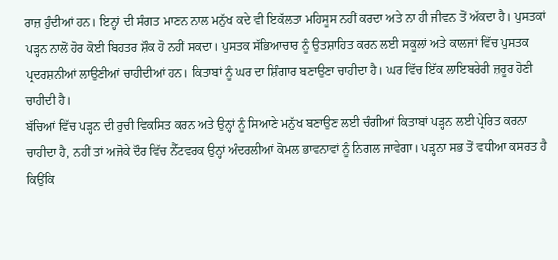ਰਾਜ਼ ਹੁੰਦੀਆਂ ਹਨ। ਇਨ੍ਹਾਂ ਦੀ ਸੰਗਤ ਮਾਣਨ ਨਾਲ ਮਨੁੱਖ ਕਦੇ ਵੀ ਇਕੱਲਤਾ ਮਹਿਸੂਸ ਨਹੀਂ ਕਰਦਾ ਅਤੇ ਨਾ ਹੀ ਜੀਵਨ ਤੋਂ ਅੱਕਦਾ ਹੈ। ਪੁਸਤਕਾਂ ਪੜ੍ਹਨ ਨਾਲੋਂ ਹੋਰ ਕੋਈ ਬਿਹਤਰ ਸ਼ੌਕ ਹੋ ਨਹੀਂ ਸਕਦਾ। ਪੁਸਤਕ ਸੱਭਿਆਚਾਰ ਨੂੰ ਉਤਸ਼ਾਹਿਤ ਕਰਨ ਲਈ ਸਕੂਲਾਂ ਅਤੇ ਕਾਲਜਾਂ ਵਿੱਚ ਪੁਸਤਕ ਪ੍ਰਦਰਸ਼ਨੀਆਂ ਲਾਉਣੀਆਂ ਚਾਹੀਦੀਆਂ ਹਨ। ਕਿਤਾਬਾਂ ਨੂੰ ਘਰ ਦਾ ਸ਼ਿੰਗਾਰ ਬਣਾਉਣਾ ਚਾਹੀਦਾ ਹੈ। ਘਰ ਵਿੱਚ ਇੱਕ ਲਾਇਬਰੇਰੀ ਜ਼ਰੂਰ ਹੋਣੀ ਚਾਹੀਦੀ ਹੈ।
ਬੱਚਿਆਂ ਵਿੱਚ ਪੜ੍ਹਨ ਦੀ ਰੁਚੀ ਵਿਕਸਿਤ ਕਰਨ ਅਤੇ ਉਨ੍ਹਾਂ ਨੂੰ ਸਿਆਣੇ ਮਨੁੱਖ ਬਣਾਉਣ ਲਈ ਚੰਗੀਆਂ ਕਿਤਾਬਾਂ ਪੜ੍ਹਨ ਲਈ ਪ੍ਰੇਰਿਤ ਕਰਨਾ ਚਾਹੀਦਾ ਹੈ, ਨਹੀਂ ਤਾਂ ਅਜੋਕੇ ਦੌਰ ਵਿੱਚ ਨੈੱਟਵਰਕ ਉਨ੍ਹਾਂ ਅੰਦਰਲੀਆਂ ਕੋਮਲ ਭਾਵਨਾਵਾਂ ਨੂੰ ਨਿਗਲ ਜਾਵੇਗਾ। ਪੜ੍ਹਨਾ ਸਭ ਤੋਂ ਵਧੀਆ ਕਸਰਤ ਹੈ ਕਿਉਂਕਿ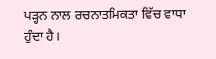ਪੜ੍ਹਨ ਨਾਲ ਰਚਨਾਤਮਿਕਤਾ ਵਿੱਚ ਵਾਧਾ ਹੁੰਦਾ ਹੈ।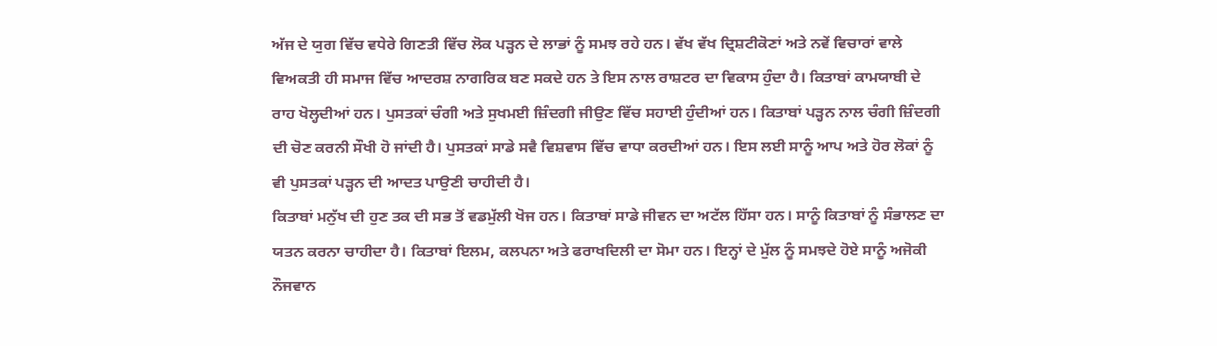ਅੱਜ ਦੇ ਯੁਗ ਵਿੱਚ ਵਧੇਰੇ ਗਿਣਤੀ ਵਿੱਚ ਲੋਕ ਪੜ੍ਹਨ ਦੇ ਲਾਭਾਂ ਨੂੰ ਸਮਝ ਰਹੇ ਹਨ। ਵੱਖ ਵੱਖ ਦ੍ਰਿਸ਼ਟੀਕੋਣਾਂ ਅਤੇ ਨਵੇਂ ਵਿਚਾਰਾਂ ਵਾਲੇ ਵਿਅਕਤੀ ਹੀ ਸਮਾਜ ਵਿੱਚ ਆਦਰਸ਼ ਨਾਗਰਿਕ ਬਣ ਸਕਦੇ ਹਨ ਤੇ ਇਸ ਨਾਲ ਰਾਸ਼ਟਰ ਦਾ ਵਿਕਾਸ ਹੁੰਦਾ ਹੈ। ਕਿਤਾਬਾਂ ਕਾਮਯਾਬੀ ਦੇ ਰਾਹ ਖੋਲ੍ਹਦੀਆਂ ਹਨ। ਪੁਸਤਕਾਂ ਚੰਗੀ ਅਤੇ ਸੁਖਮਈ ਜ਼ਿੰਦਗੀ ਜੀਉਣ ਵਿੱਚ ਸਹਾਈ ਹੁੰਦੀਆਂ ਹਨ। ਕਿਤਾਬਾਂ ਪੜ੍ਹਨ ਨਾਲ ਚੰਗੀ ਜ਼ਿੰਦਗੀ ਦੀ ਚੋਣ ਕਰਨੀ ਸੌਖੀ ਹੋ ਜਾਂਦੀ ਹੈ। ਪੁਸਤਕਾਂ ਸਾਡੇ ਸਵੈ ਵਿਸ਼ਵਾਸ ਵਿੱਚ ਵਾਧਾ ਕਰਦੀਆਂ ਹਨ। ਇਸ ਲਈ ਸਾਨੂੰ ਆਪ ਅਤੇ ਹੋਰ ਲੋਕਾਂ ਨੂੰ ਵੀ ਪੁਸਤਕਾਂ ਪੜ੍ਹਨ ਦੀ ਆਦਤ ਪਾਉਣੀ ਚਾਹੀਦੀ ਹੈ।
ਕਿਤਾਬਾਂ ਮਨੁੱਖ ਦੀ ਹੁਣ ਤਕ ਦੀ ਸਭ ਤੋਂ ਵਡਮੁੱਲੀ ਖੋਜ ਹਨ। ਕਿਤਾਬਾਂ ਸਾਡੇ ਜੀਵਨ ਦਾ ਅਟੱਲ ਹਿੱਸਾ ਹਨ। ਸਾਨੂੰ ਕਿਤਾਬਾਂ ਨੂੰ ਸੰਭਾਲਣ ਦਾ ਯਤਨ ਕਰਨਾ ਚਾਹੀਦਾ ਹੈ। ਕਿਤਾਬਾਂ ਇਲਮ, ਕਲਪਨਾ ਅਤੇ ਫਰਾਖਦਿਲੀ ਦਾ ਸੋਮਾ ਹਨ। ਇਨ੍ਹਾਂ ਦੇ ਮੁੱਲ ਨੂੰ ਸਮਝਦੇ ਹੋਏ ਸਾਨੂੰ ਅਜੋਕੀ ਨੌਜਵਾਨ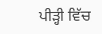ਪੀੜ੍ਹੀ ਵਿੱਚ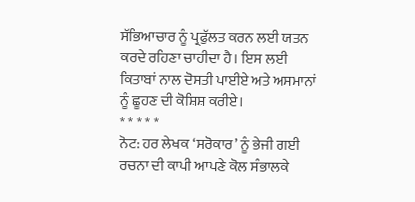ਸੱਭਿਆਚਾਰ ਨੂੰ ਪ੍ਰਫੁੱਲਤ ਕਰਨ ਲਈ ਯਤਨ ਕਰਦੇ ਰਹਿਣਾ ਚਾਹੀਦਾ ਹੈ। ਇਸ ਲਈ ਕਿਤਾਬਾਂ ਨਾਲ ਦੋਸਤੀ ਪਾਈਏ ਅਤੇ ਅਸਮਾਨਾਂ ਨੂੰ ਛੂਹਣ ਦੀ ਕੋਸ਼ਿਸ਼ ਕਰੀਏ।
* * * * *
ਨੋਟ: ਹਰ ਲੇਖਕ ‘ਸਰੋਕਾਰ’ ਨੂੰ ਭੇਜੀ ਗਈ ਰਚਨਾ ਦੀ ਕਾਪੀ ਆਪਣੇ ਕੋਲ ਸੰਭਾਲਕੇ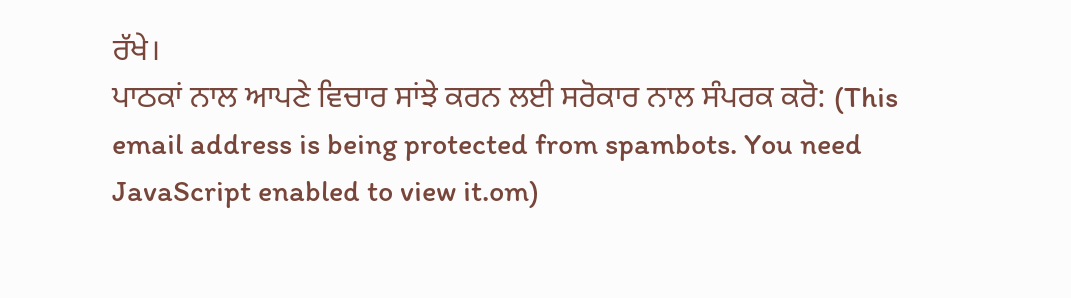ਰੱਖੇ।
ਪਾਠਕਾਂ ਨਾਲ ਆਪਣੇ ਵਿਚਾਰ ਸਾਂਝੇ ਕਰਨ ਲਈ ਸਰੋਕਾਰ ਨਾਲ ਸੰਪਰਕ ਕਰੋ: (This email address is being protected from spambots. You need JavaScript enabled to view it.om)